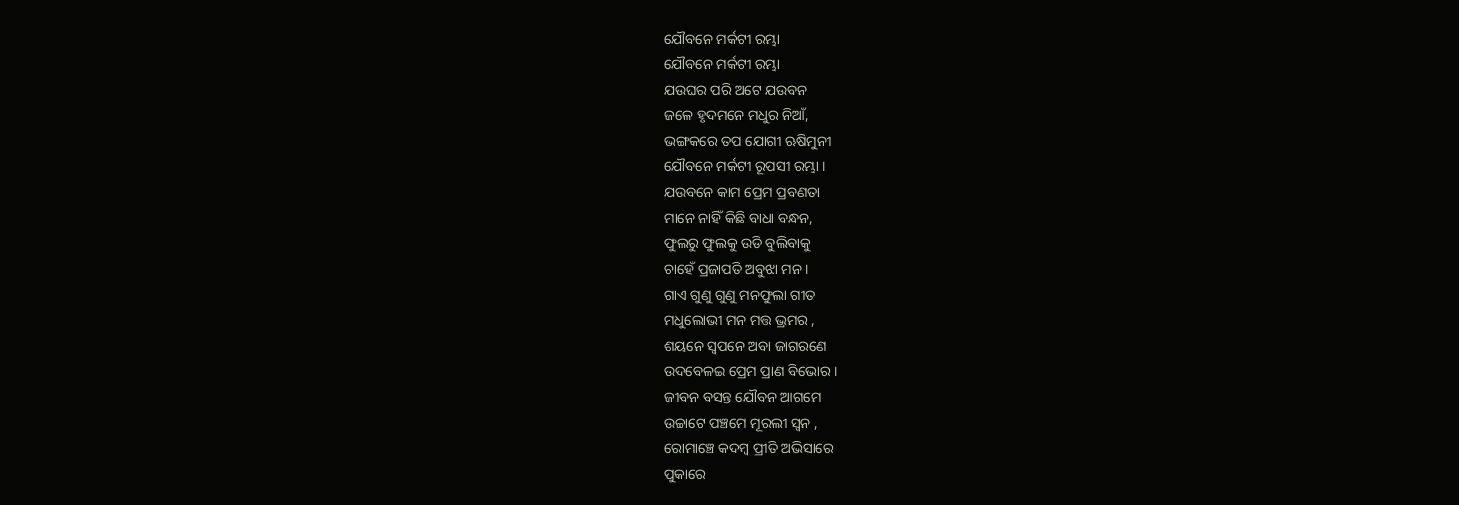ଯୌବନେ ମର୍କଟୀ ରମ୍ଭା
ଯୌବନେ ମର୍କଟୀ ରମ୍ଭା
ଯଉଘର ପରି ଅଟେ ଯଉବନ
ଜଳେ ହୃଦମନେ ମଧୁର ନିଆଁ,
ଭଙ୍ଗକରେ ତପ ଯୋଗୀ ଋଷିମୁନୀ
ଯୌବନେ ମର୍କଟୀ ରୂପସୀ ରମ୍ଭା ।
ଯଉବନେ କାମ ପ୍ରେମ ପ୍ରବଣତା
ମାନେ ନାହିଁ କିଛି ବାଧା ବନ୍ଧନ,
ଫୁଲରୁ ଫୁଲକୁ ଉଡି ବୁଲିବାକୁ
ଚାହେଁ ପ୍ରଜାପତି ଅବୁଝା ମନ ।
ଗାଏ ଗୁଣୁ ଗୁଣୁ ମନଫୁଲା ଗୀତ
ମଧୁଲୋଭୀ ମନ ମତ୍ତ ଭ୍ରମର ,
ଶୟନେ ସ୍ବପନେ ଅବା ଜାଗରଣେ
ଉଦବେଳଇ ପ୍ରେମ ପ୍ରାଣ ବିଭୋର ।
ଜୀବନ ବସନ୍ତ ଯୌବନ ଆଗମେ
ଉଚ୍ଚାଟେ ପଞ୍ଚମେ ମୂରଲୀ ସ୍ବନ ,
ରୋମାଞ୍ଚେ କଦମ୍ବ ପ୍ରୀତି ଅଭିସାରେ
ପୁକାରେ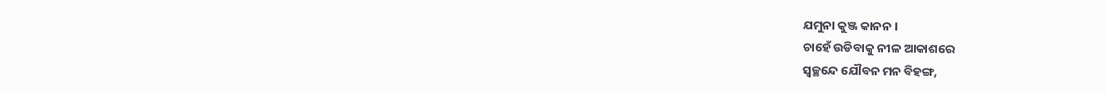ଯମୁନା କୁଞ୍ଜ କାନନ ।
ଚାହେଁ ଉଡିବାକୁ ନୀଳ ଆକାଶରେ
ସ୍ବଚ୍ଛନ୍ଦେ ଯୌବନ ମନ ବିହଙ୍ଗ,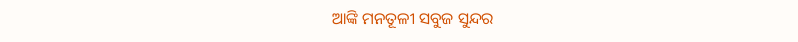ଆଙ୍କି ମନତୂଳୀ ସବୁଜ ସୁନ୍ଦର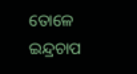ତୋଳେ ଇନ୍ଦ୍ରଚାପ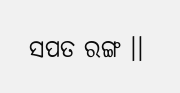ସପତ ରଙ୍ଗ ।।